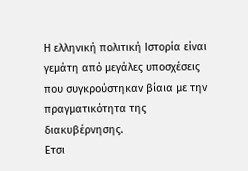Η ελληνική πολιτική Ιστορία είναι γεμάτη από μεγάλες υποσχέσεις που συγκρούστηκαν βίαια με την πραγματικότητα της διακυβέρνησης.
Ετσι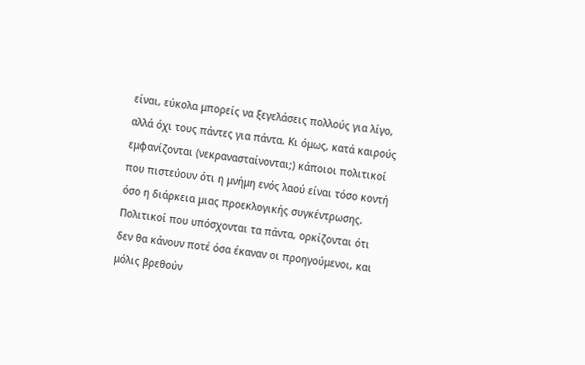είναι, εύκολα μπορείς να ξεγελάσεις πολλούς για λίγο, αλλά όχι τους πάντες για πάντα. Κι όμως, κατά καιρούς εμφανίζονται (νεκρανασταίνονται;) κάποιοι πολιτικοί που πιστεύουν ότι η μνήμη ενός λαού είναι τόσο κοντή όσο η διάρκεια μιας προεκλογικής συγκέντρωσης.
Πολιτικοί που υπόσχονται τα πάντα, ορκίζονται ότι δεν θα κάνουν ποτέ όσα έκαναν οι προηγούμενοι, και μόλις βρεθούν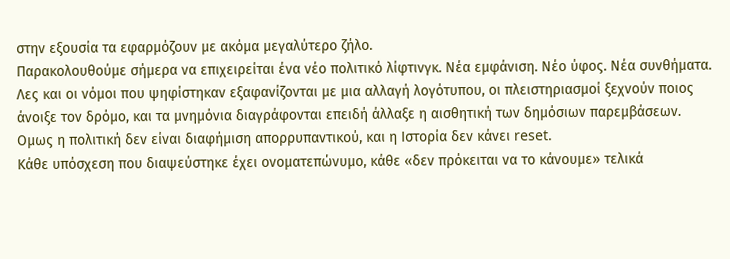στην εξουσία τα εφαρμόζουν με ακόμα μεγαλύτερο ζήλο.
Παρακολουθούμε σήμερα να επιχειρείται ένα νέο πολιτικό λίφτινγκ. Νέα εμφάνιση. Νέο ύφος. Νέα συνθήματα.
Λες και οι νόμοι που ψηφίστηκαν εξαφανίζονται με μια αλλαγή λογότυπου, οι πλειστηριασμοί ξεχνούν ποιος άνοιξε τον δρόμο, και τα μνημόνια διαγράφονται επειδή άλλαξε η αισθητική των δημόσιων παρεμβάσεων.
Ομως η πολιτική δεν είναι διαφήμιση απορρυπαντικού, και η Ιστορία δεν κάνει reset.
Κάθε υπόσχεση που διαψεύστηκε έχει ονοματεπώνυμο, κάθε «δεν πρόκειται να το κάνουμε» τελικά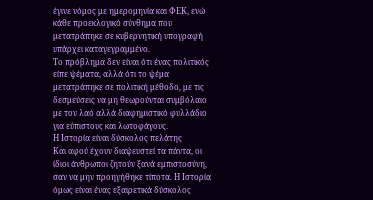έγινε νόμος με ημερομηνία και ΦΕΚ, ενώ κάθε προεκλογικό σύνθημα που μετατράπηκε σε κυβερνητική υπογραφή υπάρχει καταγεγραμμένο.
Το πρόβλημα δεν είναι ότι ένας πολιτικός είπε ψέματα, αλλά ότι το ψέμα μετατράπηκε σε πολιτική μέθοδο, με τις δεσμεύσεις να μη θεωρούνται συμβόλαιο με τον λαό αλλά διαφημιστικό φυλλάδιο για εύπιστους και λωτοφάγους.
Η Ιστορία είναι δύσκολος πελάτης
Και αφού έχουν διαψευστεί τα πάντα, οι ίδιοι άνθρωποι ζητούν ξανά εμπιστοσύνη, σαν να μην προηγήθηκε τίποτα. Η Ιστορία όμως είναι ένας εξαιρετικά δύσκολος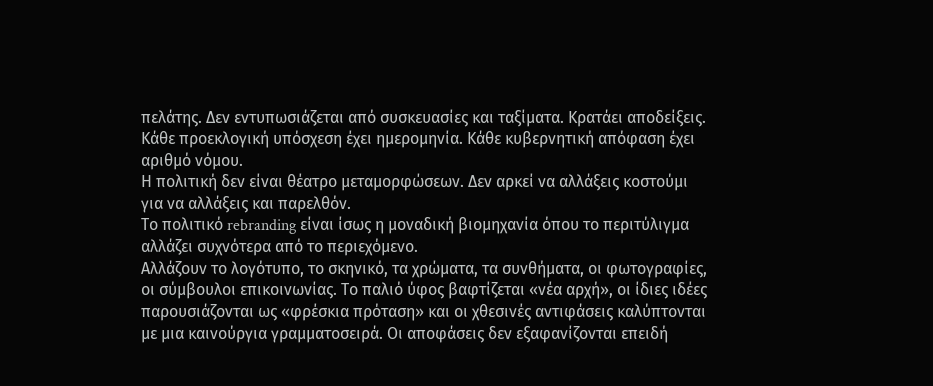πελάτης. Δεν εντυπωσιάζεται από συσκευασίες και ταξίματα. Κρατάει αποδείξεις.
Κάθε προεκλογική υπόσχεση έχει ημερομηνία. Κάθε κυβερνητική απόφαση έχει αριθμό νόμου.
Η πολιτική δεν είναι θέατρο μεταμορφώσεων. Δεν αρκεί να αλλάξεις κοστούμι για να αλλάξεις και παρελθόν.
Το πολιτικό rebranding είναι ίσως η μοναδική βιομηχανία όπου το περιτύλιγμα αλλάζει συχνότερα από το περιεχόμενο.
Αλλάζουν το λογότυπο, το σκηνικό, τα χρώματα, τα συνθήματα, οι φωτογραφίες, οι σύμβουλοι επικοινωνίας. Το παλιό ύφος βαφτίζεται «νέα αρχή», οι ίδιες ιδέες παρουσιάζονται ως «φρέσκια πρόταση» και οι χθεσινές αντιφάσεις καλύπτονται με μια καινούργια γραμματοσειρά. Οι αποφάσεις δεν εξαφανίζονται επειδή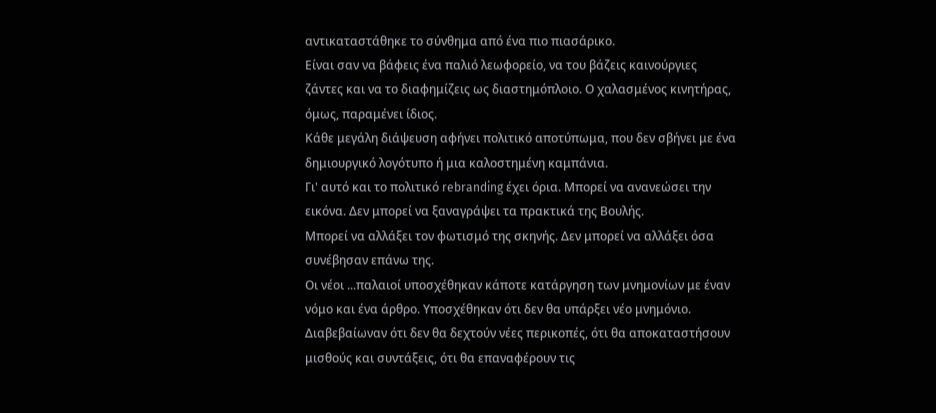αντικαταστάθηκε το σύνθημα από ένα πιο πιασάρικο.
Είναι σαν να βάφεις ένα παλιό λεωφορείο, να του βάζεις καινούργιες ζάντες και να το διαφημίζεις ως διαστημόπλοιο. Ο χαλασμένος κινητήρας, όμως, παραμένει ίδιος.
Κάθε μεγάλη διάψευση αφήνει πολιτικό αποτύπωμα, που δεν σβήνει με ένα δημιουργικό λογότυπο ή μια καλοστημένη καμπάνια.
Γι' αυτό και το πολιτικό rebranding έχει όρια. Μπορεί να ανανεώσει την εικόνα. Δεν μπορεί να ξαναγράψει τα πρακτικά της Βουλής.
Μπορεί να αλλάξει τον φωτισμό της σκηνής. Δεν μπορεί να αλλάξει όσα συνέβησαν επάνω της.
Οι νέοι ...παλαιοί υποσχέθηκαν κάποτε κατάργηση των μνημονίων με έναν νόμο και ένα άρθρο. Υποσχέθηκαν ότι δεν θα υπάρξει νέο μνημόνιο. Διαβεβαίωναν ότι δεν θα δεχτούν νέες περικοπές, ότι θα αποκαταστήσουν μισθούς και συντάξεις, ότι θα επαναφέρουν τις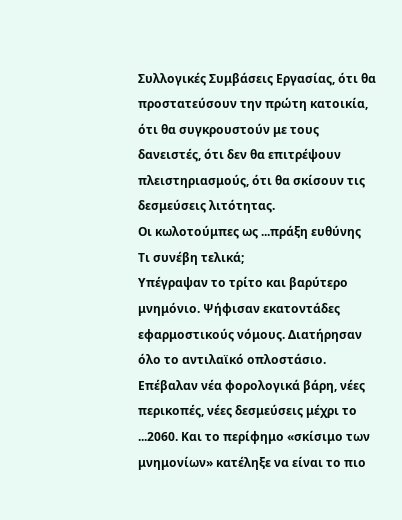Συλλογικές Συμβάσεις Εργασίας, ότι θα προστατεύσουν την πρώτη κατοικία, ότι θα συγκρουστούν με τους δανειστές, ότι δεν θα επιτρέψουν πλειστηριασμούς, ότι θα σκίσουν τις δεσμεύσεις λιτότητας.
Οι κωλοτούμπες ως ...πράξη ευθύνης
Τι συνέβη τελικά;
Υπέγραψαν το τρίτο και βαρύτερο μνημόνιο. Ψήφισαν εκατοντάδες εφαρμοστικούς νόμους. Διατήρησαν όλο το αντιλαϊκό οπλοστάσιο.
Επέβαλαν νέα φορολογικά βάρη, νέες περικοπές, νέες δεσμεύσεις μέχρι το ...2060. Και το περίφημο «σκίσιμο των μνημονίων» κατέληξε να είναι το πιο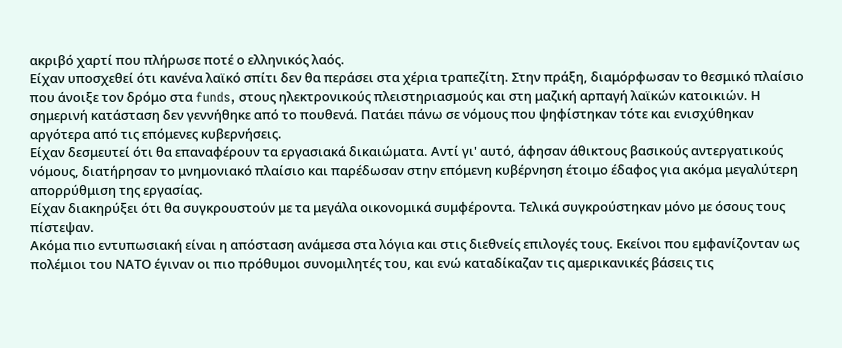ακριβό χαρτί που πλήρωσε ποτέ ο ελληνικός λαός.
Είχαν υποσχεθεί ότι κανένα λαϊκό σπίτι δεν θα περάσει στα χέρια τραπεζίτη. Στην πράξη, διαμόρφωσαν το θεσμικό πλαίσιο που άνοιξε τον δρόμο στα funds, στους ηλεκτρονικούς πλειστηριασμούς και στη μαζική αρπαγή λαϊκών κατοικιών. Η σημερινή κατάσταση δεν γεννήθηκε από το πουθενά. Πατάει πάνω σε νόμους που ψηφίστηκαν τότε και ενισχύθηκαν αργότερα από τις επόμενες κυβερνήσεις.
Είχαν δεσμευτεί ότι θα επαναφέρουν τα εργασιακά δικαιώματα. Αντί γι' αυτό, άφησαν άθικτους βασικούς αντεργατικούς νόμους, διατήρησαν το μνημονιακό πλαίσιο και παρέδωσαν στην επόμενη κυβέρνηση έτοιμο έδαφος για ακόμα μεγαλύτερη απορρύθμιση της εργασίας.
Είχαν διακηρύξει ότι θα συγκρουστούν με τα μεγάλα οικονομικά συμφέροντα. Τελικά συγκρούστηκαν μόνο με όσους τους πίστεψαν.
Ακόμα πιο εντυπωσιακή είναι η απόσταση ανάμεσα στα λόγια και στις διεθνείς επιλογές τους. Εκείνοι που εμφανίζονταν ως πολέμιοι του ΝΑΤΟ έγιναν οι πιο πρόθυμοι συνομιλητές του, και ενώ καταδίκαζαν τις αμερικανικές βάσεις τις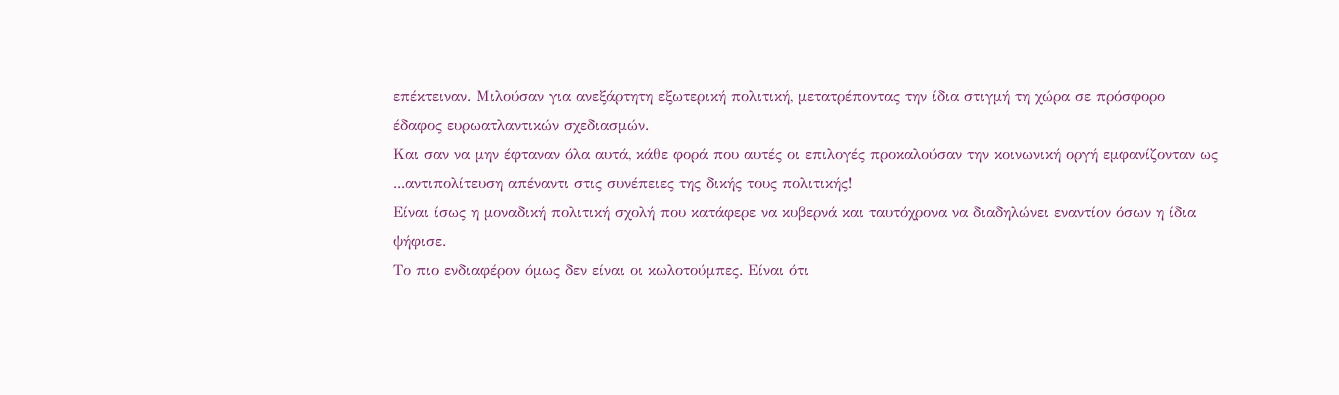επέκτειναν. Μιλούσαν για ανεξάρτητη εξωτερική πολιτική, μετατρέποντας την ίδια στιγμή τη χώρα σε πρόσφορο έδαφος ευρωατλαντικών σχεδιασμών.
Και σαν να μην έφταναν όλα αυτά, κάθε φορά που αυτές οι επιλογές προκαλούσαν την κοινωνική οργή εμφανίζονταν ως ...αντιπολίτευση απέναντι στις συνέπειες της δικής τους πολιτικής!
Είναι ίσως η μοναδική πολιτική σχολή που κατάφερε να κυβερνά και ταυτόχρονα να διαδηλώνει εναντίον όσων η ίδια ψήφισε.
Το πιο ενδιαφέρον όμως δεν είναι οι κωλοτούμπες. Είναι ότι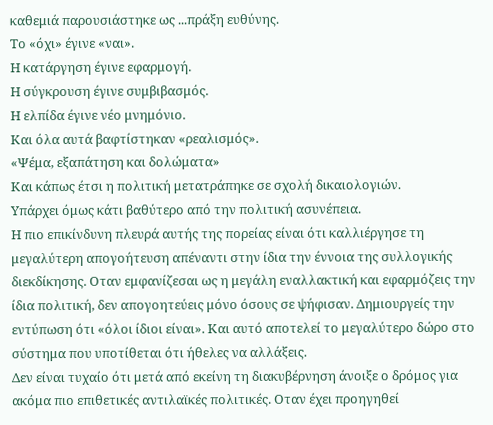καθεμιά παρουσιάστηκε ως ...πράξη ευθύνης.
Το «όχι» έγινε «ναι».
Η κατάργηση έγινε εφαρμογή.
Η σύγκρουση έγινε συμβιβασμός.
Η ελπίδα έγινε νέο μνημόνιο.
Και όλα αυτά βαφτίστηκαν «ρεαλισμός».
«Ψέμα, εξαπάτηση και δολώματα»
Και κάπως έτσι η πολιτική μετατράπηκε σε σχολή δικαιολογιών.
Υπάρχει όμως κάτι βαθύτερο από την πολιτική ασυνέπεια.
Η πιο επικίνδυνη πλευρά αυτής της πορείας είναι ότι καλλιέργησε τη μεγαλύτερη απογοήτευση απέναντι στην ίδια την έννοια της συλλογικής διεκδίκησης. Οταν εμφανίζεσαι ως η μεγάλη εναλλακτική και εφαρμόζεις την ίδια πολιτική, δεν απογοητεύεις μόνο όσους σε ψήφισαν. Δημιουργείς την εντύπωση ότι «όλοι ίδιοι είναι». Και αυτό αποτελεί το μεγαλύτερο δώρο στο σύστημα που υποτίθεται ότι ήθελες να αλλάξεις.
Δεν είναι τυχαίο ότι μετά από εκείνη τη διακυβέρνηση άνοιξε ο δρόμος για ακόμα πιο επιθετικές αντιλαϊκές πολιτικές. Οταν έχει προηγηθεί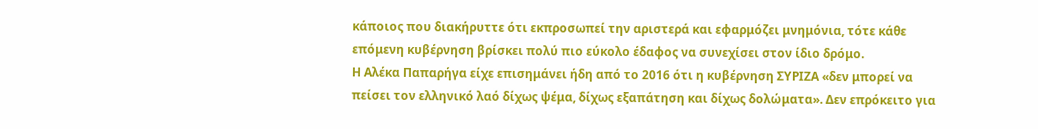κάποιος που διακήρυττε ότι εκπροσωπεί την αριστερά και εφαρμόζει μνημόνια, τότε κάθε επόμενη κυβέρνηση βρίσκει πολύ πιο εύκολο έδαφος να συνεχίσει στον ίδιο δρόμο.
Η Αλέκα Παπαρήγα είχε επισημάνει ήδη από το 2016 ότι η κυβέρνηση ΣΥΡΙΖΑ «δεν μπορεί να πείσει τον ελληνικό λαό δίχως ψέμα, δίχως εξαπάτηση και δίχως δολώματα». Δεν επρόκειτο για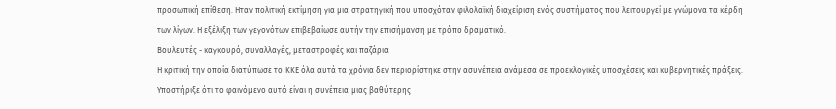προσωπική επίθεση. Ηταν πολιτική εκτίμηση για μια στρατηγική που υποσχόταν φιλολαϊκή διαχείριση ενός συστήματος που λειτουργεί με γνώμονα τα κέρδη των λίγων. Η εξέλιξη των γεγονότων επιβεβαίωσε αυτήν την επισήμανση με τρόπο δραματικό.
Βουλευτές - καγκουρό, συναλλαγές, μεταστροφές και παζάρια
Η κριτική την οποία διατύπωσε το ΚΚΕ όλα αυτά τα χρόνια δεν περιορίστηκε στην ασυνέπεια ανάμεσα σε προεκλογικές υποσχέσεις και κυβερνητικές πράξεις. Υποστήριξε ότι το φαινόμενο αυτό είναι η συνέπεια μιας βαθύτερης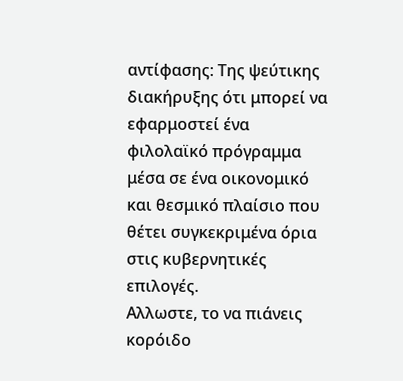αντίφασης: Της ψεύτικης διακήρυξης ότι μπορεί να εφαρμοστεί ένα φιλολαϊκό πρόγραμμα μέσα σε ένα οικονομικό και θεσμικό πλαίσιο που θέτει συγκεκριμένα όρια στις κυβερνητικές επιλογές.
Αλλωστε, το να πιάνεις κορόιδο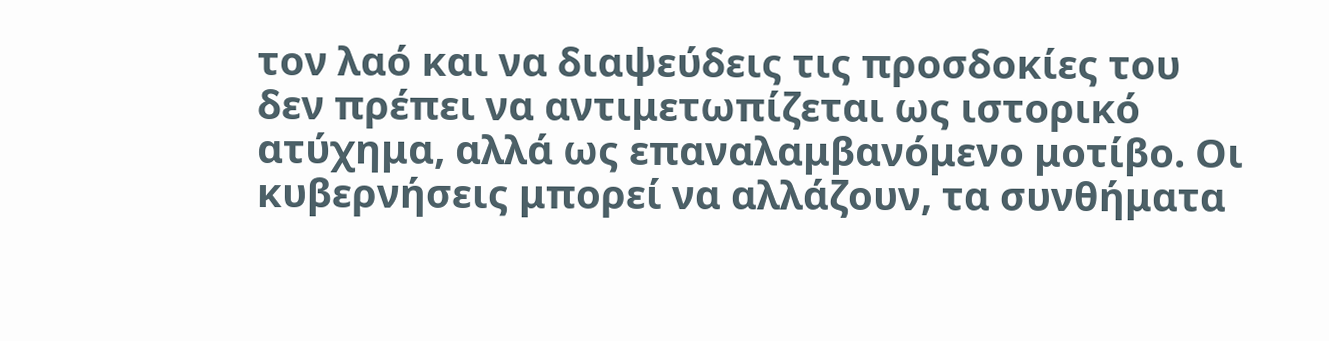τον λαό και να διαψεύδεις τις προσδοκίες του δεν πρέπει να αντιμετωπίζεται ως ιστορικό ατύχημα, αλλά ως επαναλαμβανόμενο μοτίβο. Οι κυβερνήσεις μπορεί να αλλάζουν, τα συνθήματα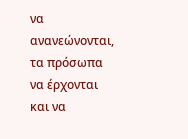να ανανεώνονται, τα πρόσωπα να έρχονται και να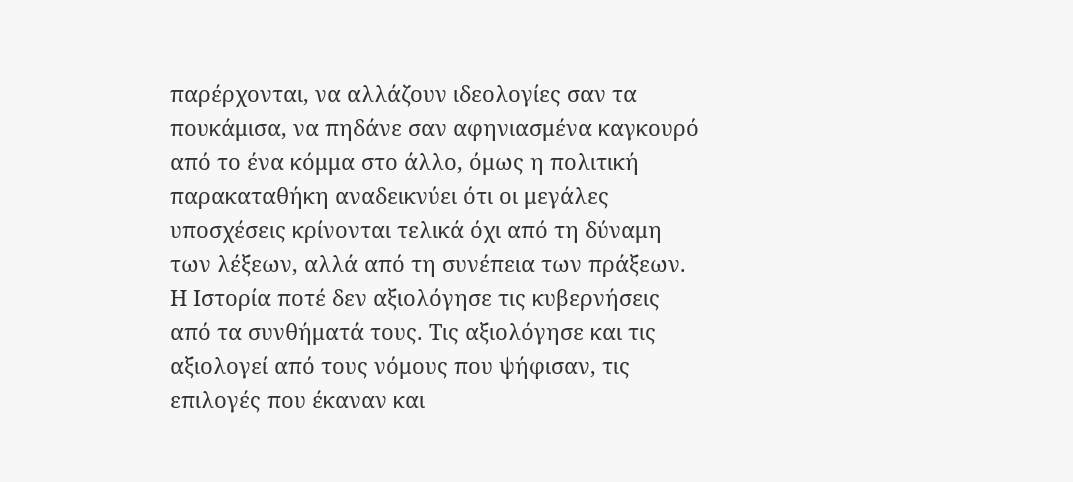παρέρχονται, να αλλάζουν ιδεολογίες σαν τα πουκάμισα, να πηδάνε σαν αφηνιασμένα καγκουρό από το ένα κόμμα στο άλλο, όμως η πολιτική παρακαταθήκη αναδεικνύει ότι οι μεγάλες υποσχέσεις κρίνονται τελικά όχι από τη δύναμη των λέξεων, αλλά από τη συνέπεια των πράξεων.
Η Ιστορία ποτέ δεν αξιολόγησε τις κυβερνήσεις από τα συνθήματά τους. Τις αξιολόγησε και τις αξιολογεί από τους νόμους που ψήφισαν, τις επιλογές που έκαναν και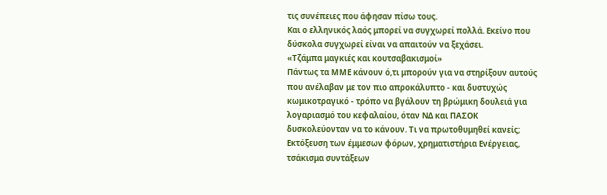τις συνέπειες που άφησαν πίσω τους.
Και ο ελληνικός λαός μπορεί να συγχωρεί πολλά. Εκείνο που δύσκολα συγχωρεί είναι να απαιτούν να ξεχάσει.
«Τζάμπα μαγκιές και κουτσαβακισμοί»
Πάντως τα ΜΜΕ κάνουν ό,τι μπορούν για να στηρίξουν αυτούς που ανέλαβαν με τον πιο απροκάλυπτο - και δυστυχώς κωμικοτραγικό - τρόπο να βγάλουν τη βρώμικη δουλειά για λογαριασμό του κεφαλαίου, όταν ΝΔ και ΠΑΣΟΚ δυσκολεύονταν να το κάνουν. Τι να πρωτοθυμηθεί κανείς; Εκτόξευση των έμμεσων φόρων, χρηματιστήρια Ενέργειας, τσάκισμα συντάξεων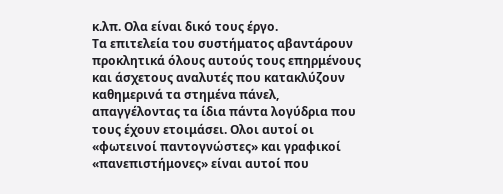κ.λπ. Ολα είναι δικό τους έργο.
Τα επιτελεία του συστήματος αβαντάρουν προκλητικά όλους αυτούς τους επηρμένους και άσχετους αναλυτές που κατακλύζουν καθημερινά τα στημένα πάνελ, απαγγέλοντας τα ίδια πάντα λογύδρια που τους έχουν ετοιμάσει. Ολοι αυτοί οι «φωτεινοί παντογνώστες» και γραφικοί «πανεπιστήμονες» είναι αυτοί που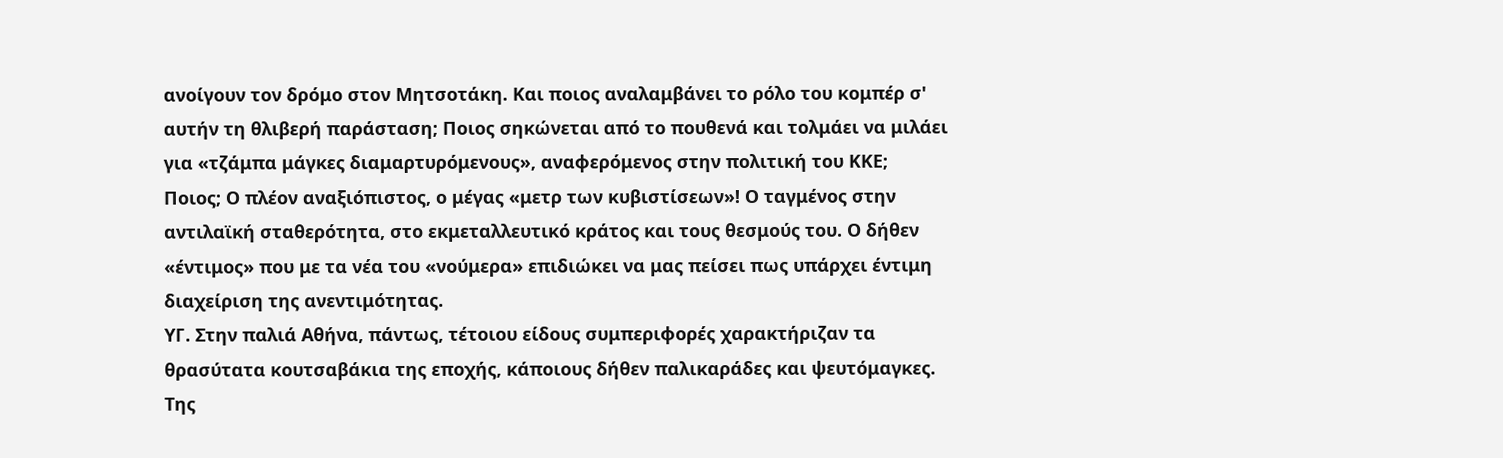ανοίγουν τον δρόμο στον Μητσοτάκη. Και ποιος αναλαμβάνει το ρόλο του κομπέρ σ' αυτήν τη θλιβερή παράσταση; Ποιος σηκώνεται από το πουθενά και τολμάει να μιλάει για «τζάμπα μάγκες διαμαρτυρόμενους», αναφερόμενος στην πολιτική του ΚΚΕ;
Ποιος; Ο πλέον αναξιόπιστος, ο μέγας «μετρ των κυβιστίσεων»! Ο ταγμένος στην αντιλαϊκή σταθερότητα, στο εκμεταλλευτικό κράτος και τους θεσμούς του. Ο δήθεν «έντιμος» που με τα νέα του «νούμερα» επιδιώκει να μας πείσει πως υπάρχει έντιμη διαχείριση της ανεντιμότητας.
ΥΓ. Στην παλιά Αθήνα, πάντως, τέτοιου είδους συμπεριφορές χαρακτήριζαν τα θρασύτατα κουτσαβάκια της εποχής, κάποιους δήθεν παλικαράδες και ψευτόμαγκες.
Της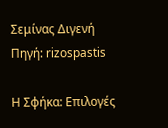Σεμίνας Διγενή
Πηγή: rizospastis

Η Σφήκα: Επιλογές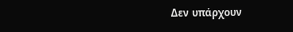Δεν υπάρχουν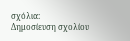σχόλια:
Δημοσίευση σχολίου